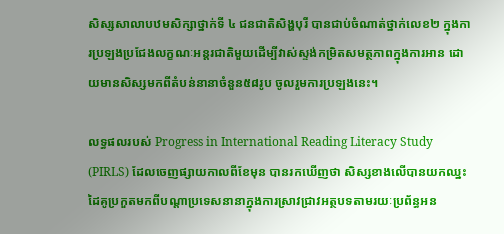សិស្សសាលាបឋមសិក្សាថ្នាក់ទី ៤ ជនជាតិសិង្ហបុរី បានជាប់ចំណាត់ថ្នាក់លេខ២ ក្នុងការប្រឡងប្រជែងលក្ខណៈអន្តរជាតិមួយដើម្បីវាស់ស្ទង់កម្រិតសមត្ថភាពក្នុងការអាន ដោយមានសិស្សមកពីតំបន់នានាចំនួន៥៨រូប ចូលរួមការប្រឡងនេះ។

លទ្ធផលរបស់ Progress in International Reading Literacy Study (PIRLS) ដែលចេញផ្សាយកាលពីខែមុន បានរកឃើញថា សិស្សខាងលើបានយកឈ្នះដៃគូប្រកួតមកពីបណ្តាប្រទេសនានាក្នុងការស្រាវជ្រាវអត្ថបទតាមរយៈប្រព័ន្ធអន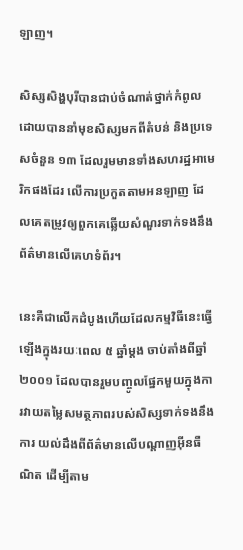ឡាញ។

សិស្សសិង្ហបុរីបានជាប់ចំណាត់ថ្នាក់កំពូល ដោយបាននាំមុខសិស្សមកពីតំបន់ និងប្រទេសចំនួន ១៣ ដែលរួមមានទាំងសហរដ្ឋអាមេរិកផងដែរ លើការប្រកួតតាមអនឡាញ ដែលគេតម្រូវឲ្យពួកគេឆ្លើយសំណួរទាក់ទងនឹងព័ត៌មានលើគេហទំព័រ។

នេះគឺជាលើកដំបូងហើយដែលកម្មវិធីនេះធ្វើឡើងក្នុងរយៈពេល ៥ ឆ្នាំម្តង ចាប់តាំងពីឆ្នាំ ២០០១ ដែលបានរួមបញ្ចូលផ្នែកមួយក្នុងការវាយតម្លៃសមត្ថភាពរបស់សិស្សទាក់ទងនឹងការ យល់ដឹងពីព័ត៌មានលើបណ្តាញអ៊ីនធឺណិត ដើម្បីតាម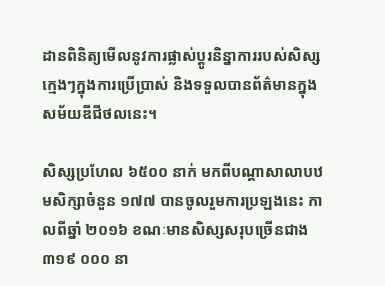ដានពិនិត្យមើលនូវការផ្លាស់ប្តូរនិន្នាការរបស់សិស្សក្មេងៗក្នុងការប្រើប្រាស់ និងទទួលបានព័ត៌មានក្នុងសម័យឌីជីថលនេះ។

សិស្សប្រហែល ៦៥០០ នាក់ មកពីបណ្តាសាលាបឋមសិក្សាចំនួន ១៧៧ បានចូលរួមការប្រឡងនេះ កាលពីឆ្នាំ ២០១៦ ខណៈមានសិស្សសរុបច្រើនជាង ៣១៩ ០០០ នា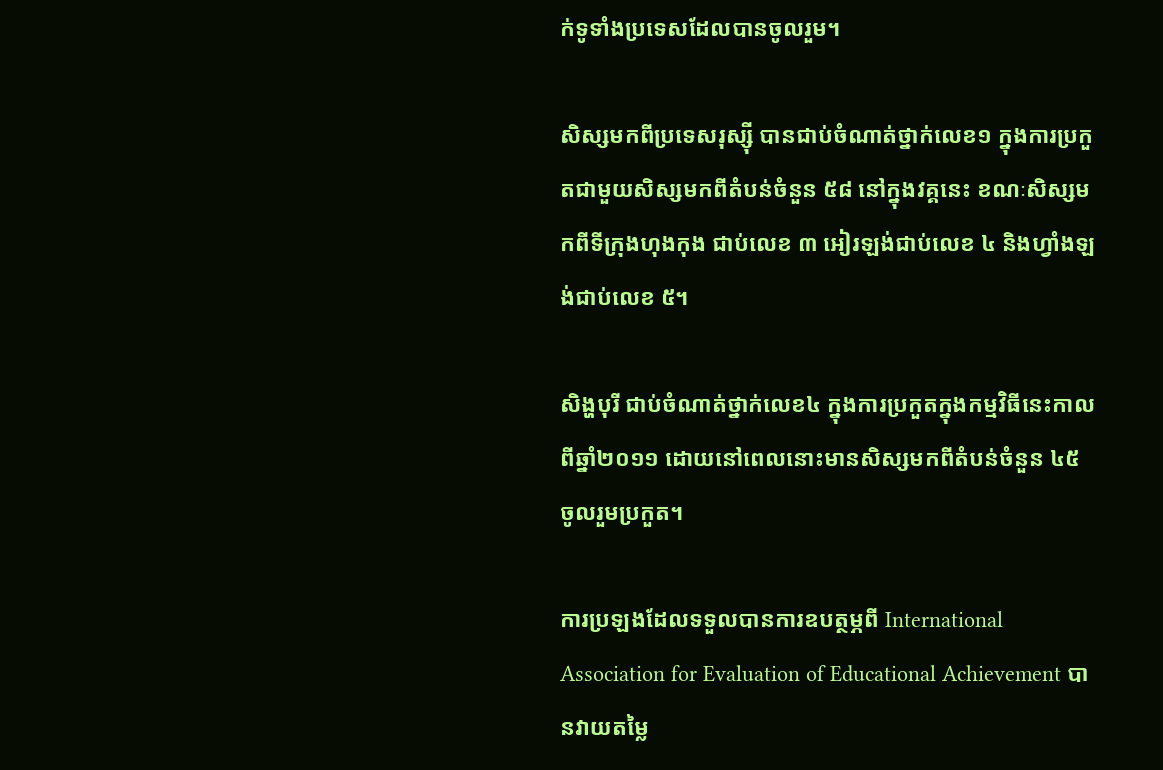ក់ទូទាំងប្រទេសដែលបានចូលរួម។

សិស្សមកពីប្រទេសរុស្ស៊ី បានជាប់ចំណាត់ថ្នាក់លេខ១ ក្នុងការប្រកួតជាមួយសិស្សមកពីតំបន់ចំនួន ៥៨ នៅក្នុងវគ្គនេះ ខណៈសិស្សមកពីទីក្រុងហុងកុង ជាប់លេខ ៣ អៀរឡង់ជាប់លេខ ៤ និងហ្វាំងឡង់ជាប់លេខ ៥។

សិង្ហបុរី ជាប់ចំណាត់ថ្នាក់លេខ៤ ក្នុងការប្រកួតក្នុងកម្មវិធីនេះកាលពីឆ្នាំ២០១១ ដោយនៅពេលនោះមានសិស្សមកពីតំបន់ចំនួន ៤៥ ចូលរួមប្រកួត។

ការប្រឡងដែលទទួលបានការឧបត្ថម្ភពី International Association for Evaluation of Educational Achievement បានវាយតម្លៃ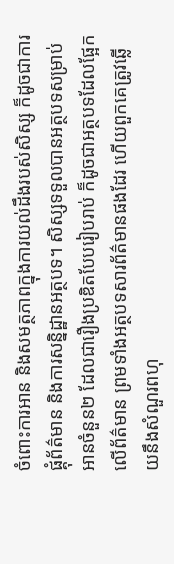ចំពោះការអាន និងសមត្ថភាពក្នុងការយល់ដឹងរបស់សិស្ស ក៏ដូចជាការផ្គុំព័ត៌មាន និងការសន្និដ្ឋានអត្ថបទ។ សិស្សទទួលបានអត្ថបទសម្រាប់អានចំនួន២ ដែលជារឿងប្រឌិតបែបរៀបរាប់ ក៏ដូចជាអត្ថបទដែលផ្អែកលើព័ត៌មាន ព្រមទាំងអត្ថបទសារព័ត៌មានផងដែរ ហើយពួកគេត្រូវឆ្លើយនឹងសំណួរពហុ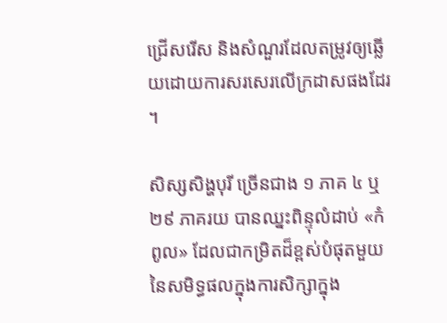ជ្រើសរើស និងសំណួរដែលតម្រូវឲ្យឆ្លើយដោយការសរសេរលើក្រដាសផងដែរ។

សិស្សសិង្ហបុរី ច្រើនជាង ១ ភាគ ៤ ឬ ២៩ ភាគរយ បានឈ្នះពិន្ទុលំដាប់ «កំពូល» ដែលជាកម្រិតដ៏ខ្ពស់បំផុតមួយនៃសមិទ្ធផលក្នុងការសិក្សាក្នុង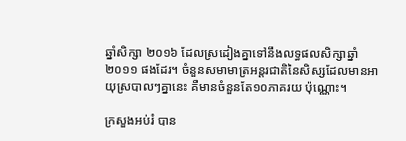ឆ្នាំសិក្សា ២០១៦ ដែលស្រដៀងគ្នាទៅនឹងលទ្ធផលសិក្សាឆ្នាំ ២០១១ ផងដែរ។ ចំនួនសមាមាត្រអន្តរជាតិនៃសិស្សដែលមានអាយុស្របាលៗគ្នានេះ គឺមានចំនួនតែ១០ភាគរយ ប៉ុណ្ណោះ។

ក្រសួងអប់រំ បាន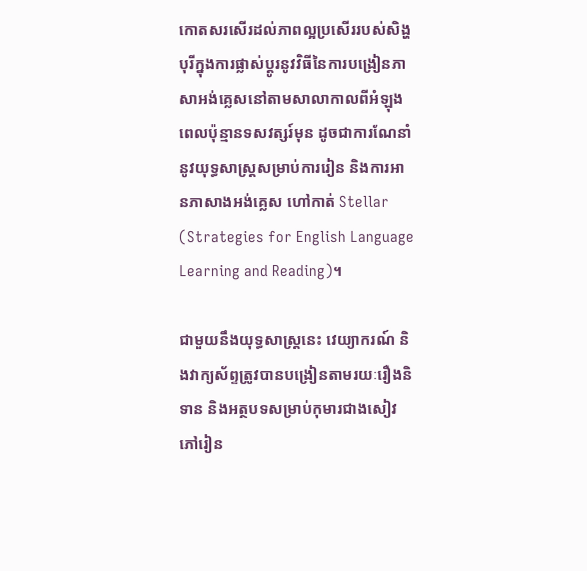កោតសរសើរដល់ភាពល្អប្រសើររបស់សិង្ហបុរីក្នុងការផ្លាស់ប្តូរនូវវិធីនៃការបង្រៀនភាសាអង់គ្លេសនៅតាមសាលាកាលពីអំឡុងពេលប៉ុន្មានទសវត្សរ៍មុន ដូចជាការណែនាំនូវយុទ្ធសាស្ត្រសម្រាប់ការរៀន និងការអានភាសាងអង់គ្លេស ហៅកាត់ Stellar (Strategies for English Language Learning and Reading)។

ជាមួយនឹងយុទ្ធសាស្ត្រនេះ វេយ្យាករណ៍ និងវាក្យស័ព្ទត្រូវបានបង្រៀនតាមរយៈរឿងនិទាន និងអត្ថបទសម្រាប់កុមារជាងសៀវភៅរៀន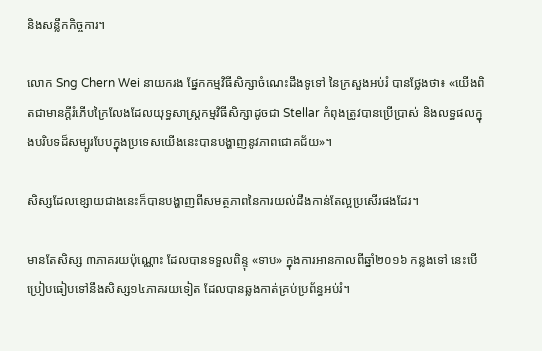និងសន្លឹកកិច្ចការ។

លោក Sng Chern Wei នាយករង ផ្នែកកម្មវិធីសិក្សាចំណេះដឹងទូទៅ នៃក្រសួងអប់រំ បានថ្លែងថា៖ «យើងពិតជាមានក្តីរំភើបក្រៃលែងដែលយុទ្ធសាស្ត្រកម្មវិធីសិក្សាដូចជា Stellar កំពុងត្រូវបានប្រើប្រាស់ និងលទ្ធផលក្នុងបរិបទដ៏សម្បូរបែបក្នុងប្រទេសយើងនេះបានបង្ហាញនូវភាពជោគជ័យ»។

សិស្សដែលខ្សោយជាងនេះក៏បានបង្ហាញពីសមត្ថភាពនៃការយល់ដឹងកាន់តែល្អប្រសើរផងដែរ។

មានតែសិស្ស ៣ភាគរយប៉ុណ្ណោះ ដែលបានទទួលពិន្ទុ «ទាប» ក្នុងការអានកាលពីឆ្នាំ២០១៦ កន្លងទៅ នេះបើប្រៀបធៀបទៅនឹងសិស្ស១៤ភាគរយទៀត ដែលបានឆ្លងកាត់គ្រប់ប្រព័ន្ធអប់រំ។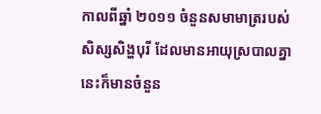កាលពីឆ្នាំ ២០១១ ចំនួនសមាមាត្ររបស់សិស្សសិង្ហបុរី ដែលមានអាយុស្របាលគ្នានេះក៏មានចំនួន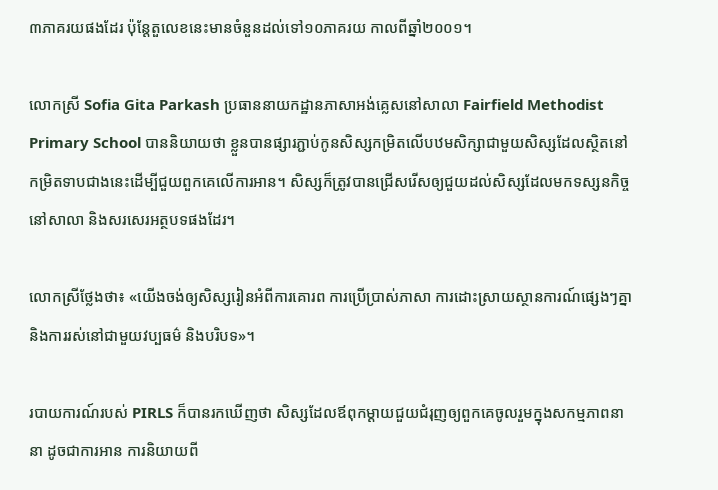៣ភាគរយផងដែរ ប៉ុន្តែតួលេខនេះមានចំនួនដល់ទៅ១០ភាគរយ កាលពីឆ្នាំ២០០១។

លោកស្រី Sofia Gita Parkash ប្រធាននាយកដ្ឋានភាសាអង់គ្លេសនៅសាលា Fairfield Methodist Primary School បាននិយាយថា ខ្លួនបានផ្សារភ្ជាប់កូនសិស្សកម្រិតលើបឋមសិក្សាជាមួយសិស្សដែលស្ថិតនៅកម្រិតទាបជាងនេះដើម្បីជួយពួកគេលើការអាន។ សិស្សក៏ត្រូវបានជ្រើសរើសឲ្យជួយដល់សិស្សដែលមកទស្សនកិច្ចនៅសាលា និងសរសេរអត្ថបទផងដែរ។

លោកស្រីថ្លែងថា៖ «យើងចង់ឲ្យសិស្សរៀនអំពីការគោរព ការប្រើប្រាស់ភាសា ការដោះស្រាយស្ថានការណ៍ផ្សេងៗគ្នា និងការរស់នៅជាមួយវប្បធម៌ និងបរិបទ»។

របាយការណ៍របស់ PIRLS ក៏បានរកឃើញថា សិស្សដែលឪពុកម្តាយជួយជំរុញឲ្យពួកគេចូលរួមក្នុងសកម្មភាពនានា ដូចជាការអាន ការនិយាយពី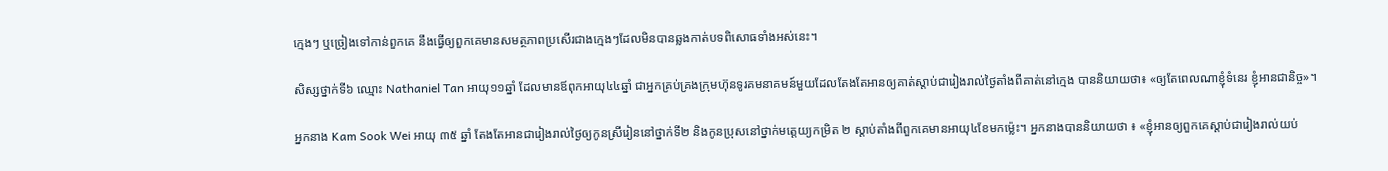ក្មេងៗ ឬច្រៀងទៅកាន់ពួកគេ នឹងធ្វើឲ្យពួកគេមានសមត្ថភាពប្រសើរជាងក្មេងៗដែលមិនបានឆ្លងកាត់បទពិសោធទាំងអស់នេះ។

សិស្សថ្នាក់ទី៦ ឈ្មោះ Nathaniel Tan អាយុ១១ឆ្នាំ ដែលមានឪពុកអាយុ៤៤ឆ្នាំ ជាអ្នកគ្រប់គ្រងក្រុមហ៊ុនទូរគមនាគមន៍មួយដែលតែងតែអានឲ្យគាត់ស្តាប់ជារៀងរាល់ថ្ងៃតាំងពីគាត់នៅក្មេង បាននិយាយថា៖ «ឲ្យតែពេលណាខ្ញុំទំនេរ ខ្ញុំអានជានិច្ច»។

អ្នកនាង Kam Sook Wei អាយុ ៣៥ ឆ្នាំ តែងតែអានជារៀងរាល់ថ្ងៃឲ្យកូនស្រីរៀននៅថ្នាក់ទី២ និងកូនប្រុសនៅថ្នាក់មត្តេយ្យកម្រិត ២ ស្តាប់តាំងពីពួកគេមានអាយុ៤ខែមកម្ល៉េះ។ អ្នកនាងបាននិយាយថា ៖ «ខ្ញុំអានឲ្យពួកគេស្តាប់ជារៀងរាល់យប់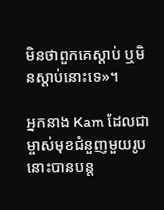មិនថាពួកគេស្តាប់ ឬមិនស្តាប់នោះទេ»។

អ្នកនាង Kam ដែលជាម្ចាស់មុខជំនួញមួយរូបនោះបានបន្ត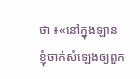ថា ៖«នៅក្នុងឡាន ខ្ញុំចាក់សំឡេងឲ្យពួក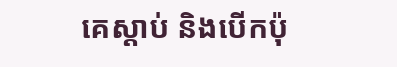គេស្តាប់ និងបើកប៉ុ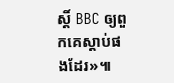ស្តិ៍ BBC ឲ្យពួកគេស្តាប់ផងដែរ»៕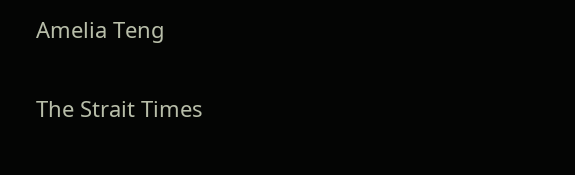Amelia Teng

The Strait Times